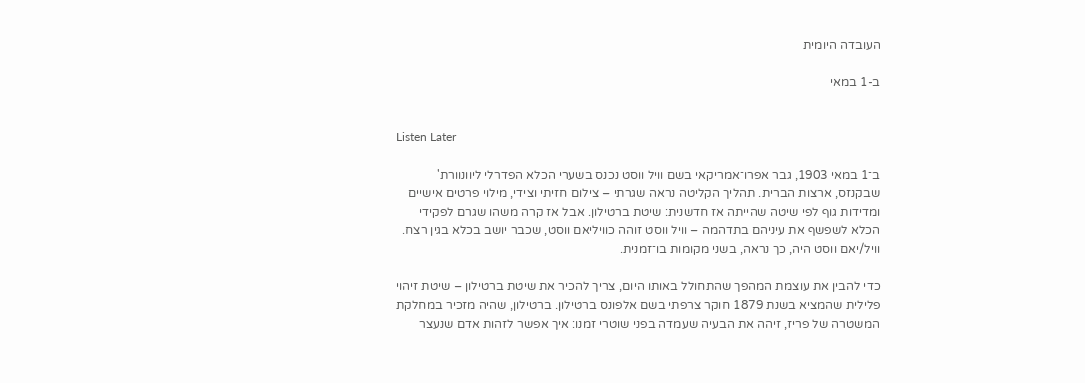העובדה היומית

ב-1 במאי


Listen Later

ב־1 במאי 1903, גבר אפרו־אמריקאי בשם וויל ווסט נכנס בשערי הכלא הפדרלי ליוונוורת' שבקנזס, ארצות הברית. תהליך הקליטה נראה שגרתי – צילום חזיתי וצידי, מילוי פרטים אישיים ומדידות גוף לפי שיטה שהייתה אז חדשנית: שיטת ברטילון. אבל אז קרה משהו שגרם לפקידי הכלא לשפשף את עיניהם בתדהמה – וויל ווסט זוהה כוויליאם ווסט, שכבר יושב בכלא בגין רצח. וויל/יאם ווסט היה, כך נראה, בשני מקומות בו־זמנית.

כדי להבין את עוצמת המהפך שהתחולל באותו היום, צריך להכיר את שיטת ברטילון – שיטת זיהוי פלילית שהמציא בשנת 1879 חוקר צרפתי בשם אלפונס ברטילון. ברטילון, שהיה מזכיר במחלקת המשטרה של פריז, זיהה את הבעיה שעמדה בפני שוטרי זמנו: איך אפשר לזהות אדם שנעצר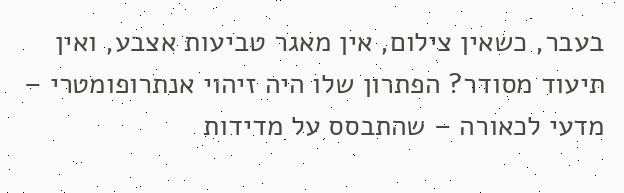בעבר, כשאין צילום, אין מאגר טביעות אצבע, ואין תיעוד מסודר? הפתרון שלו היה זיהוי אנתרופומטרי – מדעי לכאורה – שהתבסס על מדידות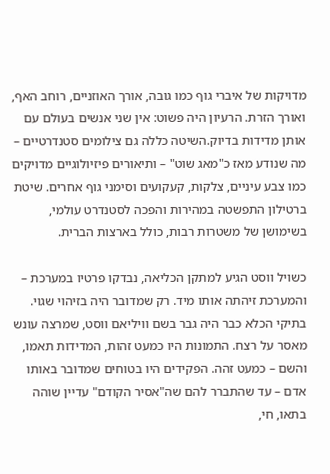מדויקות של איברי גוף כמו גובה, אורך האוזניים, רוחב האף, ואורך הזרת. הרעיון היה פשוט: אין שני אנשים בעולם עם אותן מדידות בדיוק.השיטה כללה גם צילומים סטנדרטיים – מה שנודע מאז כ"מאג שוט" – ותיאורים פיזיולוגיים מדויקים כמו צבע עיניים, צלקות, קעקועים וסימני גוף אחרים. שיטת ברטילון התפשטה במהירות והפכה לסטנדרט עולמי, בשימושן של משטרות רבות, כולל בארצות הברית.

כשויל ווסט הגיע למתקן הכליאה, נבדקו פרטיו במערכת – והמערכת זיהתה אותו מיד. רק שמדובר היה בזיהוי שגוי. בתיקי הכלא כבר היה גבר בשם וויליאם ווסט, שמרצה עונש מאסר על רצח. התמונות היו כמעט זהות, המדידות תאמו, והשם – כמעט זהה. הפקידים היו בטוחים שמדובר באותו אדם – עד שהתברר להם שה"אסיר הקודם" עדיין שוהה בתאו, חי,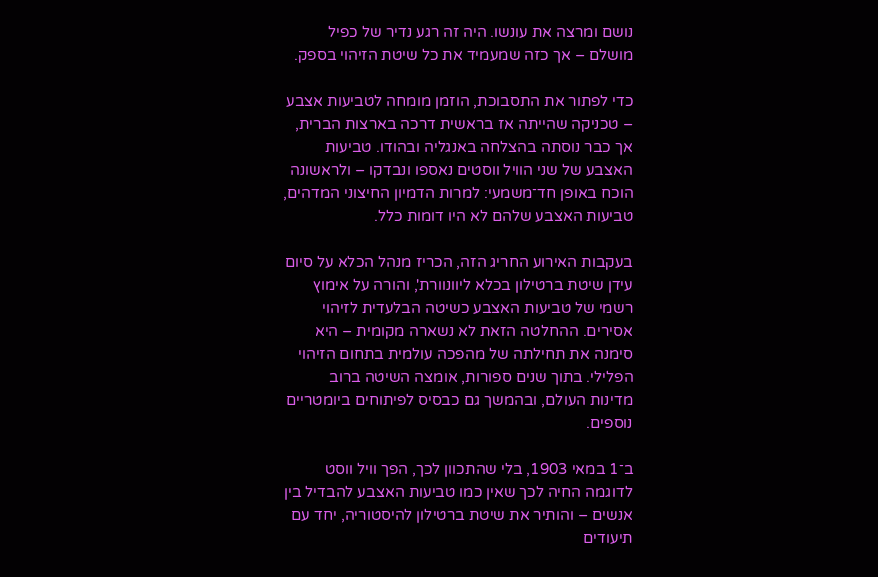נושם ומרצה את עונשו. היה זה רגע נדיר של כפיל מושלם – אך כזה שמעמיד את כל שיטת הזיהוי בספק.

כדי לפתור את התסבוכת, הוזמן מומחה לטביעות אצבע – טכניקה שהייתה אז בראשית דרכה בארצות הברית, אך כבר נוסתה בהצלחה באנגליה ובהודו. טביעות האצבע של שני הוויל ווסטים נאספו ונבדקו – ולראשונה הוכח באופן חד־משמעי: למרות הדמיון החיצוני המדהים, טביעות האצבע שלהם לא היו דומות כלל.

בעקבות האירוע החריג הזה, הכריז מנהל הכלא על סיום עידן שיטת ברטילון בכלא ליוונוורת', והורה על אימוץ רשמי של טביעות האצבע כשיטה הבלעדית לזיהוי אסירים. ההחלטה הזאת לא נשארה מקומית – היא סימנה את תחילתה של מהפכה עולמית בתחום הזיהוי הפלילי. בתוך שנים ספורות, אומצה השיטה ברוב מדינות העולם, ובהמשך גם כבסיס לפיתוחים ביומטריים נוספים.

ב־1 במאי 1903, בלי שהתכוון לכך, הפך וויל ווסט לדוגמה החיה לכך שאין כמו טביעות האצבע להבדיל בין אנשים – והותיר את שיטת ברטילון להיסטוריה, יחד עם תיעודים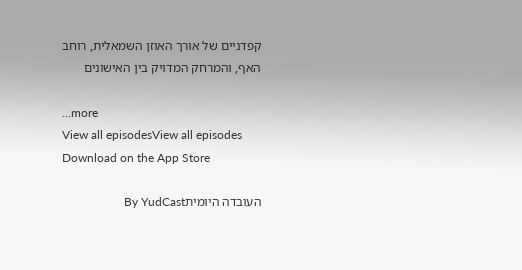קפדניים של אורך האוזן השמאלית, רוחב האף, והמרחק המדויק בין האישונים

...more
View all episodesView all episodes
Download on the App Store

העובדה היומיתBy YudCast